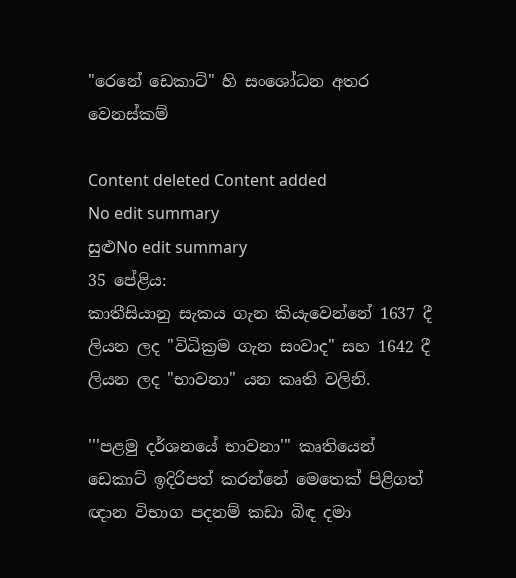"රෙනේ ඩෙකාට්" හි සංශෝධන අතර වෙනස්කම්

Content deleted Content added
No edit summary
සුළුNo edit summary
35 පේළිය:
කාතීසියානු සැකය ගැන කියැවෙන්නේ 1637 දී ලියන ලද "විධික්‍රම ගැන සංවාද" සහ 1642 දී ලියන ලද "භාවනා" යන කෘති වලිනි.

'''පළමු දර්ශනයේ භාවනා''' කෘතියෙන් ඩෙකාට් ඉදිරිපත් කරන්නේ මෙතෙක් පිළිගත් ඥාන විභාග පදනම් කඩා බිඳ දමා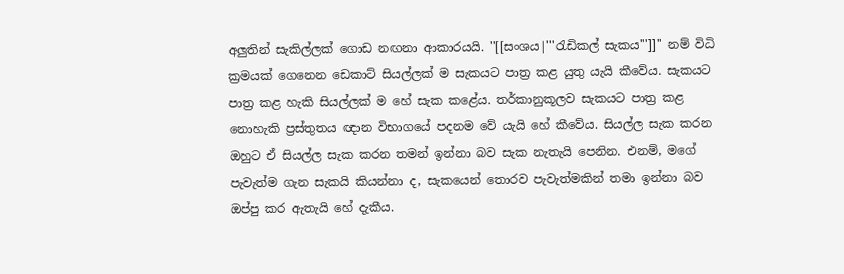අලුතින් සැකිල්ලක් ගොඩ නඟනා ආකාරයයි. ''[[සංශය|'''රැඩිකල් සැකය''']]'' නම් විධි ක්‍රමයක් ගෙනෙන ඩෙකාට් සියල්ලක් ම සැකයට පාත්‍ර කළ යුතු යැයි කීවේය. සැකයට පාත්‍ර කළ හැකි සියල්ලක් ම හේ සැක කළේය. තර්කානුකූලව සැකයට පාත්‍ර කළ නොහැකි ප්‍රස්තුතය ඥාන විභාගයේ පදනම වේ යැයි හේ කීවේය. සියල්ල සැක කරන ඔහුට ඒ සියල්ල සැක කරන තමන් ඉන්නා බව සැක නැතැයි පෙනින. එනම්, මගේ පැවැත්ම ගැන සැකයි කියන්නා ද, සැකයෙන් තොරව පැවැත්මකින් තමා ඉන්නා බව ඔප්පු කර ඇතැයි හේ දැකීය.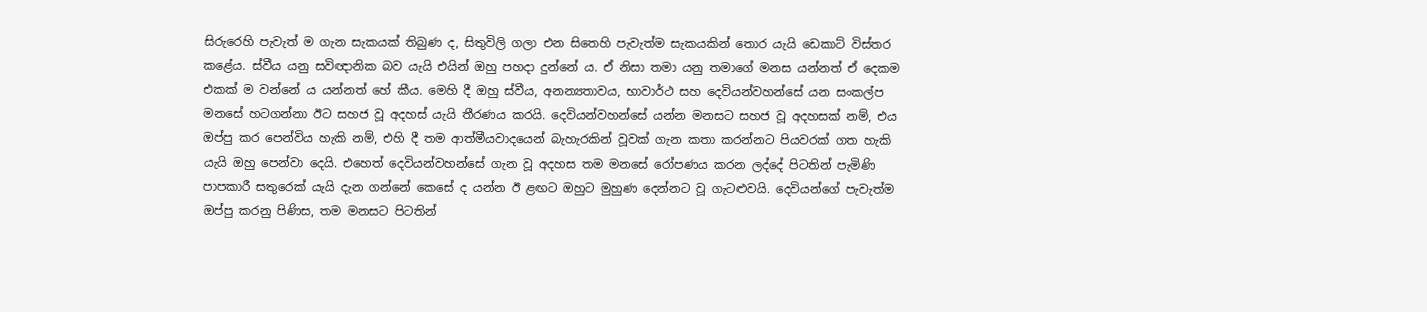සිරුරෙහි පැවැත් ම ගැන සැකයක් තිබුණ ද, සිතුවිලි ගලා එන සිතෙහි පැවැත්ම සැකයකින් තොර යැයි ඩෙකාට් විස්තර කළේය. ස්වීය යනු සවිඥානික බව යැයි එයින් ඔහු පහදා දුන්නේ ය. ඒ නිසා තමා යනු තමාගේ මනස යන්නත් ඒ දෙකම එකක් ම වන්නේ ය යන්නත් හේ කීය. මෙහි දී ඔහු ස්වීය, අනන්‍යතාවය, භාවාර්ථ සහ දෙවියන්වහන්සේ යන සංකල්ප මනසේ හටගන්නා ඊට සහජ වූ අදහස් යැයි තීරණය කරයි. දෙවියන්වහන්සේ යන්න මනසට සහජ වූ අදහසක් නම්, එය ඔප්පු කර පෙන්විය හැකි නම්, එහි දී තම ආත්මීයවාදයෙන් බැහැරකින් වූවක් ගැන කතා කරන්නට පියවරක් ගත හැකි යැයි ඔහු පෙන්වා දෙයි. එහෙත් දෙවියන්වහන්සේ ගැන වූ අදහස තම මනසේ රෝපණය කරන ලද්දේ පිටතින් පැමිණි පාපකාරී සතුරෙක් යැයි දැන ගන්නේ කෙසේ ද යන්න ඊ ළඟට ඔහුට මුහුණ දෙන්නට වූ ගැටළුවයි. දෙවියන්ගේ පැවැත්ම ඔප්පු කරනු පිණිස, තම මනසට පිටතින්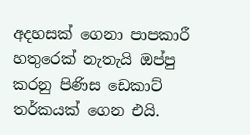අදහසක් ගෙනා පාපකාරී හතුරෙක් නැතැයි ඔප්පු කරනු පිණිස ඩෙකාට් තර්කයක් ගෙන එයි.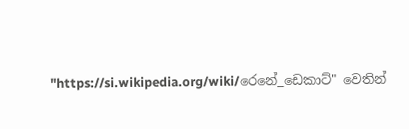"https://si.wikipedia.org/wiki/රෙනේ_ඩෙකාට්" වෙතින්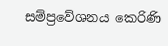සම්ප්‍රවේශනය කෙරිණි